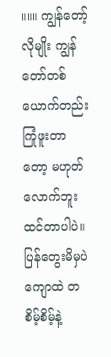။။။ ကျွန်တော့်လိုမျိုး ကျွန်တော်တစ်ယောက်တည်း ကြုံဖူးတာတော့ မဟုတ်လောက်ဘူး ထင်တာပါပဲ။ ပြန်တွေးမိမှပဲ ကျောထဲ တစိမ့်စိမ့်နဲ့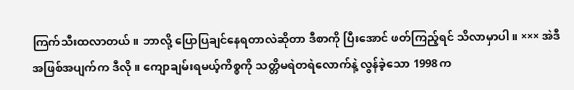ကြက်သီးထလာတယ်။ ဘာလို့ ပြောပြချင်နေရတာလဲဆိုတာ ဒီစာကို ပြီးအောင် ဖတ်ကြည့်ရင် သိလာမှာပါ။ ××× အဲဒီ အဖြစ်အပျက်က ဒီလို။ ကျောချမ်းရမယ့်ကိစ္စကို သတ္တိမရဲတရဲလောက်နဲ့ လွန်ခဲ့သော 1998 က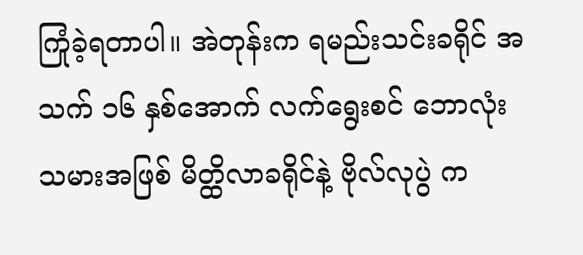ကြုံခဲ့ရတာပါ။ အဲတုန်းက ရမည်းသင်းခရိုင် အသက် ၁၆ နှစ်အောက် လက်ရွေးစင် ဘောလုံးသမားအဖြစ် မိတ္ထိလာခရိုင်နဲ့ ဗိုလ်လုပွဲ က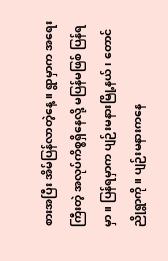စားအပြီး အိမ်ပြန်လာတဲ့နေ့။ ရွာမှာက အရေးကြီးတဲ့ အလုပ်ကိစ္စရှိနေလို့ မပြန်မဖြစ် ပြန်ရမှာ။ ပြန်ရမှာက ပျဉ်းမနားမြို့နယ်၊ တောင်ညိုရွာကို။ ပျဉ်းမနားကနေ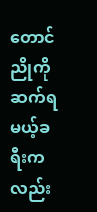တောင်ညိုကို ဆက်ရမယ့်ခရီးကလည်း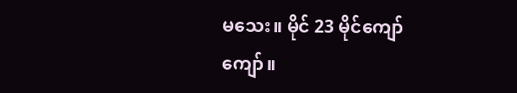မသေး။ မိုင် 23 မိုင်ကျော်ကျော်။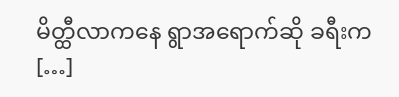မိတ္ထီလာကနေ ရွာအရောက်ဆို ခရီးက […]